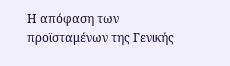Η απόφαση των προϊσταμένων της Γενικής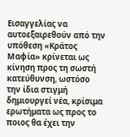Εισαγγελίας να αυτοεξαιρεθούν από την υπόθεση «Κράτος Μαφία» κρίνεται ως κίνηση προς τη σωστή κατεύθυνση, ωστόσο την ίδια στιγμή δημιουργεί νέα, κρίσιμα ερωτήματα ως προς το ποιος θα έχει την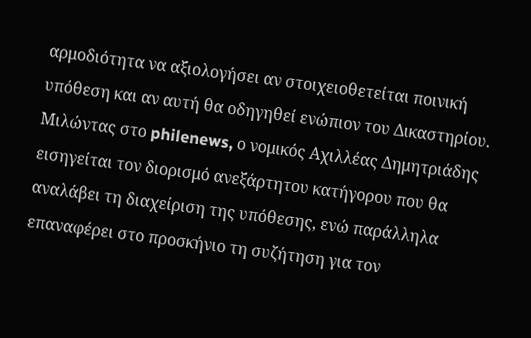αρμοδιότητα να αξιολογήσει αν στοιχειοθετείται ποινική υπόθεση και αν αυτή θα οδηγηθεί ενώπιον του Δικαστηρίου.
Μιλώντας στο philenews, ο νομικός Αχιλλέας Δημητριάδης εισηγείται τον διορισμό ανεξάρτητου κατήγορου που θα αναλάβει τη διαχείριση της υπόθεσης, ενώ παράλληλα επαναφέρει στο προσκήνιο τη συζήτηση για τον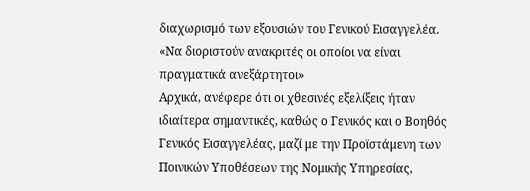διαχωρισμό των εξουσιών του Γενικού Εισαγγελέα.
«Να διοριστούν ανακριτές οι οποίοι να είναι πραγματικά ανεξάρτητοι»
Αρχικά, ανέφερε ότι οι χθεσινές εξελίξεις ήταν ιδιαίτερα σημαντικές, καθώς ο Γενικός και ο Βοηθός Γενικός Εισαγγελέας, μαζί με την Προϊστάμενη των Ποινικών Υποθέσεων της Νομικής Υπηρεσίας,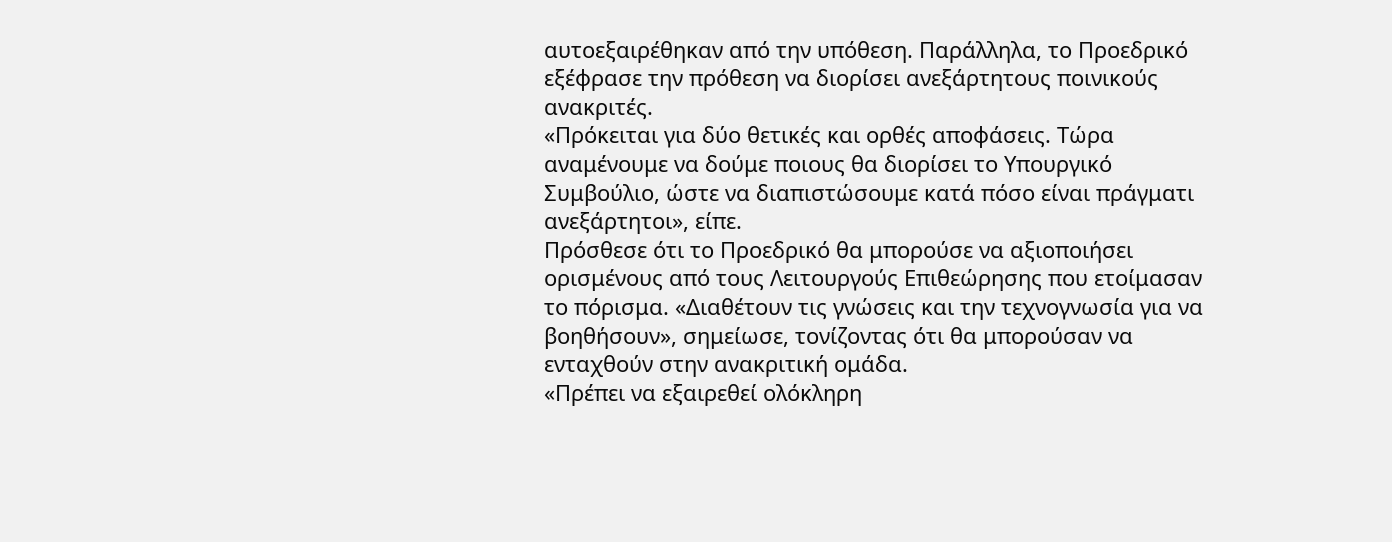αυτοεξαιρέθηκαν από την υπόθεση. Παράλληλα, το Προεδρικό εξέφρασε την πρόθεση να διορίσει ανεξάρτητους ποινικούς ανακριτές.
«Πρόκειται για δύο θετικές και ορθές αποφάσεις. Τώρα αναμένουμε να δούμε ποιους θα διορίσει το Υπουργικό Συμβούλιο, ώστε να διαπιστώσουμε κατά πόσο είναι πράγματι ανεξάρτητοι», είπε.
Πρόσθεσε ότι το Προεδρικό θα μπορούσε να αξιοποιήσει ορισμένους από τους Λειτουργούς Επιθεώρησης που ετοίμασαν το πόρισμα. «Διαθέτουν τις γνώσεις και την τεχνογνωσία για να βοηθήσουν», σημείωσε, τονίζοντας ότι θα μπορούσαν να ενταχθούν στην ανακριτική ομάδα.
«Πρέπει να εξαιρεθεί ολόκληρη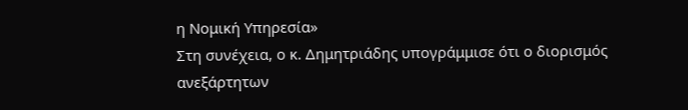η Νομική Υπηρεσία»
Στη συνέχεια, ο κ. Δημητριάδης υπογράμμισε ότι ο διορισμός ανεξάρτητων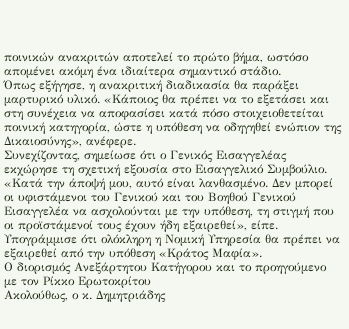ποινικών ανακριτών αποτελεί το πρώτο βήμα, ωστόσο απομένει ακόμη ένα ιδιαίτερα σημαντικό στάδιο.
Όπως εξήγησε, η ανακριτική διαδικασία θα παράξει μαρτυρικό υλικό. «Κάποιος θα πρέπει να το εξετάσει και στη συνέχεια να αποφασίσει κατά πόσο στοιχειοθετείται ποινική κατηγορία, ώστε η υπόθεση να οδηγηθεί ενώπιον της Δικαιοσύνης», ανέφερε.
Συνεχίζοντας, σημείωσε ότι ο Γενικός Εισαγγελέας εκχώρησε τη σχετική εξουσία στο Εισαγγελικό Συμβούλιο. «Κατά την άποψή μου, αυτό είναι λανθασμένο. Δεν μπορεί οι υφιστάμενοι του Γενικού και του Βοηθού Γενικού Εισαγγελέα να ασχολούνται με την υπόθεση, τη στιγμή που οι προϊστάμενοί τους έχουν ήδη εξαιρεθεί», είπε.
Υπογράμμισε ότι ολόκληρη η Νομική Υπηρεσία θα πρέπει να εξαιρεθεί από την υπόθεση «Κράτος Μαφία».
Ο διορισμός Ανεξάρτητου Κατήγορου και το προηγούμενο με τον Ρίκκο Ερωτοκρίτου
Ακολούθως, ο κ. Δημητριάδης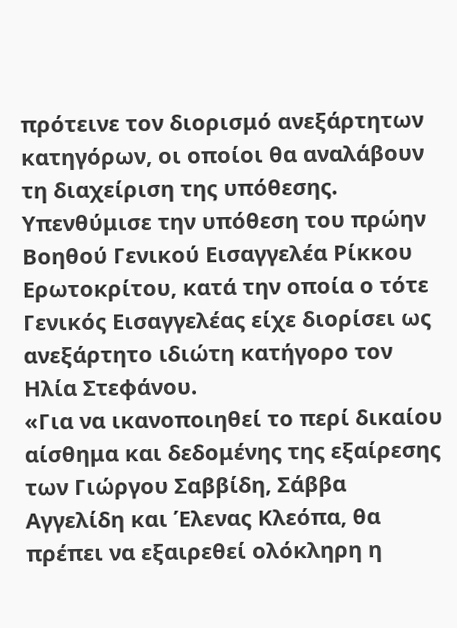πρότεινε τον διορισμό ανεξάρτητων κατηγόρων, οι οποίοι θα αναλάβουν τη διαχείριση της υπόθεσης. Υπενθύμισε την υπόθεση του πρώην Βοηθού Γενικού Εισαγγελέα Ρίκκου Ερωτοκρίτου, κατά την οποία ο τότε Γενικός Εισαγγελέας είχε διορίσει ως ανεξάρτητο ιδιώτη κατήγορο τον Ηλία Στεφάνου.
«Για να ικανοποιηθεί το περί δικαίου αίσθημα και δεδομένης της εξαίρεσης των Γιώργου Σαββίδη, Σάββα Αγγελίδη και Έλενας Κλεόπα, θα πρέπει να εξαιρεθεί ολόκληρη η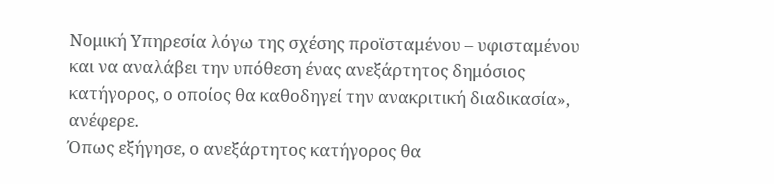Νομική Υπηρεσία λόγω της σχέσης προϊσταμένου – υφισταμένου και να αναλάβει την υπόθεση ένας ανεξάρτητος δημόσιος κατήγορος, ο οποίος θα καθοδηγεί την ανακριτική διαδικασία», ανέφερε.
Όπως εξήγησε, ο ανεξάρτητος κατήγορος θα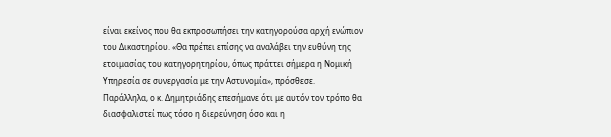είναι εκείνος που θα εκπροσωπήσει την κατηγορούσα αρχή ενώπιον του Δικαστηρίου. «Θα πρέπει επίσης να αναλάβει την ευθύνη της ετοιμασίας του κατηγορητηρίου, όπως πράττει σήμερα η Νομική Υπηρεσία σε συνεργασία με την Αστυνομία», πρόσθεσε.
Παράλληλα, ο κ. Δημητριάδης επεσήμανε ότι με αυτόν τον τρόπο θα διασφαλιστεί πως τόσο η διερεύνηση όσο και η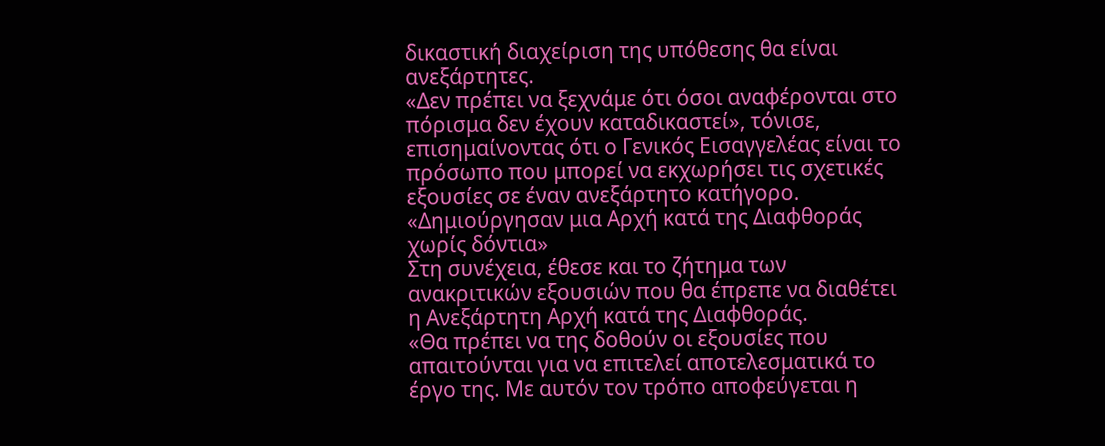δικαστική διαχείριση της υπόθεσης θα είναι ανεξάρτητες.
«Δεν πρέπει να ξεχνάμε ότι όσοι αναφέρονται στο πόρισμα δεν έχουν καταδικαστεί», τόνισε, επισημαίνοντας ότι ο Γενικός Εισαγγελέας είναι το πρόσωπο που μπορεί να εκχωρήσει τις σχετικές εξουσίες σε έναν ανεξάρτητο κατήγορο.
«Δημιούργησαν μια Αρχή κατά της Διαφθοράς χωρίς δόντια»
Στη συνέχεια, έθεσε και το ζήτημα των ανακριτικών εξουσιών που θα έπρεπε να διαθέτει η Ανεξάρτητη Αρχή κατά της Διαφθοράς.
«Θα πρέπει να της δοθούν οι εξουσίες που απαιτούνται για να επιτελεί αποτελεσματικά το έργο της. Με αυτόν τον τρόπο αποφεύγεται η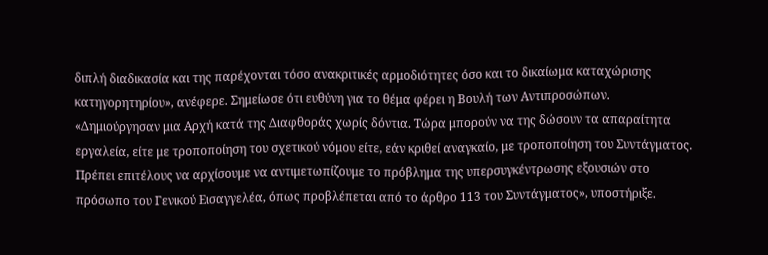διπλή διαδικασία και της παρέχονται τόσο ανακριτικές αρμοδιότητες όσο και το δικαίωμα καταχώρισης κατηγορητηρίου», ανέφερε. Σημείωσε ότι ευθύνη για το θέμα φέρει η Βουλή των Αντιπροσώπων.
«Δημιούργησαν μια Αρχή κατά της Διαφθοράς χωρίς δόντια. Τώρα μπορούν να της δώσουν τα απαραίτητα εργαλεία, είτε με τροποποίηση του σχετικού νόμου είτε, εάν κριθεί αναγκαίο, με τροποποίηση του Συντάγματος. Πρέπει επιτέλους να αρχίσουμε να αντιμετωπίζουμε το πρόβλημα της υπερσυγκέντρωσης εξουσιών στο πρόσωπο του Γενικού Εισαγγελέα, όπως προβλέπεται από το άρθρο 113 του Συντάγματος», υποστήριξε.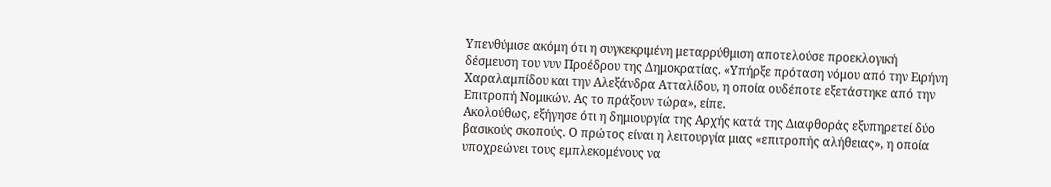Υπενθύμισε ακόμη ότι η συγκεκριμένη μεταρρύθμιση αποτελούσε προεκλογική δέσμευση του νυν Προέδρου της Δημοκρατίας. «Υπήρξε πρόταση νόμου από την Ειρήνη Χαραλαμπίδου και την Αλεξάνδρα Ατταλίδου, η οποία ουδέποτε εξετάστηκε από την Επιτροπή Νομικών. Ας το πράξουν τώρα», είπε.
Ακολούθως, εξήγησε ότι η δημιουργία της Αρχής κατά της Διαφθοράς εξυπηρετεί δύο βασικούς σκοπούς. Ο πρώτος είναι η λειτουργία μιας «επιτροπής αλήθειας», η οποία υποχρεώνει τους εμπλεκομένους να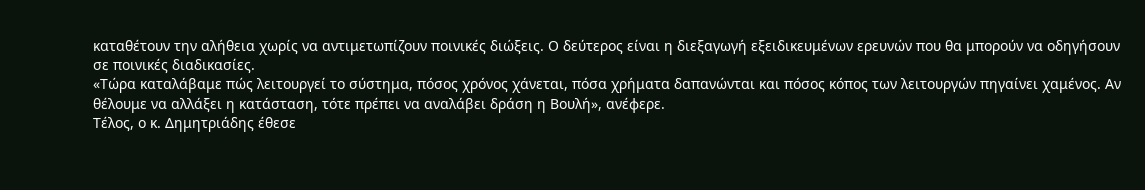καταθέτουν την αλήθεια χωρίς να αντιμετωπίζουν ποινικές διώξεις. Ο δεύτερος είναι η διεξαγωγή εξειδικευμένων ερευνών που θα μπορούν να οδηγήσουν σε ποινικές διαδικασίες.
«Τώρα καταλάβαμε πώς λειτουργεί το σύστημα, πόσος χρόνος χάνεται, πόσα χρήματα δαπανώνται και πόσος κόπος των λειτουργών πηγαίνει χαμένος. Αν θέλουμε να αλλάξει η κατάσταση, τότε πρέπει να αναλάβει δράση η Βουλή», ανέφερε.
Τέλος, ο κ. Δημητριάδης έθεσε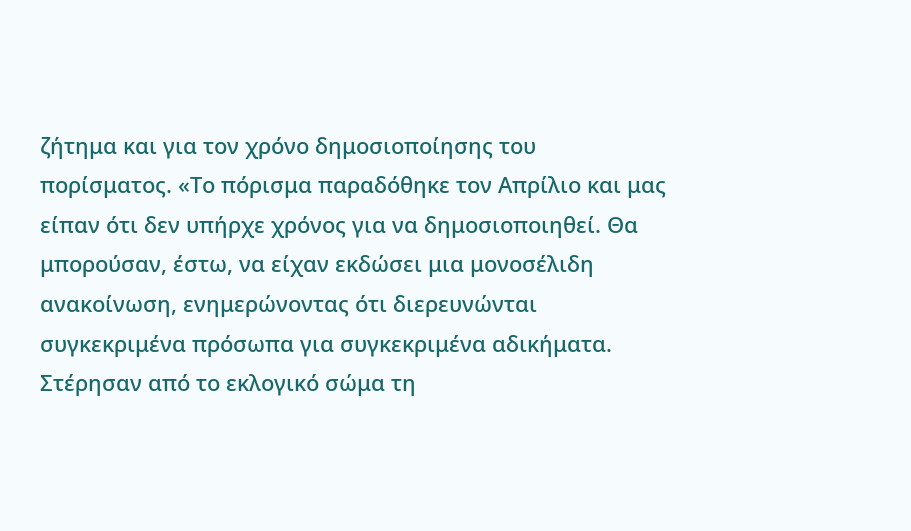ζήτημα και για τον χρόνο δημοσιοποίησης του πορίσματος. «Το πόρισμα παραδόθηκε τον Απρίλιο και μας είπαν ότι δεν υπήρχε χρόνος για να δημοσιοποιηθεί. Θα μπορούσαν, έστω, να είχαν εκδώσει μια μονοσέλιδη ανακοίνωση, ενημερώνοντας ότι διερευνώνται συγκεκριμένα πρόσωπα για συγκεκριμένα αδικήματα. Στέρησαν από το εκλογικό σώμα τη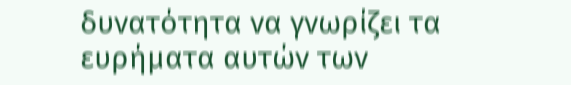δυνατότητα να γνωρίζει τα ευρήματα αυτών των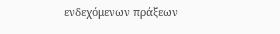ενδεχόμενων πράξεων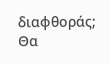διαφθοράς; Θα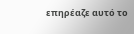επηρέαζε αυτό το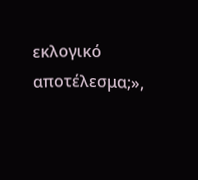εκλογικό αποτέλεσμα;»,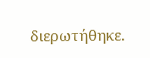διερωτήθηκε.